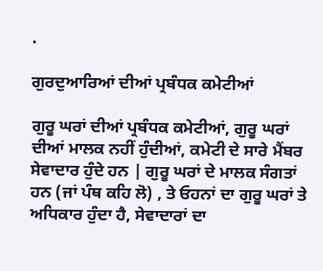.

ਗੁਰਦੁਆਰਿਆਂ ਦੀਆਂ ਪ੍ਰਬੰਧਕ ਕਮੇਟੀਆਂ

ਗੁਰੂ ਘਰਾਂ ਦੀਆਂ ਪ੍ਰਬੰਧਕ ਕਮੇਟੀਆਂ, ਗੁਰੂ ਘਰਾਂ ਦੀਆਂ ਮਾਲਕ ਨਹੀਂ ਹੁੰਦੀਆਂ, ਕਮੇਟੀ ਦੇ ਸਾਰੇ ਮੈਂਬਰ ਸੇਵਾਦਾਰ ਹੁੰਦੇ ਹਨ | ਗੁਰੂ ਘਰਾਂ ਦੇ ਮਾਲਕ ਸੰਗਤਾਂ ਹਨ (ਜਾਂ ਪੰਥ ਕਹਿ ਲੋ) , ਤੇ ਓਹਨਾਂ ਦਾ ਗੁਰੂ ਘਰਾਂ ਤੇ ਅਧਿਕਾਰ ਹੁੰਦਾ ਹੈ, ਸੇਵਾਦਾਰਾਂ ਦਾ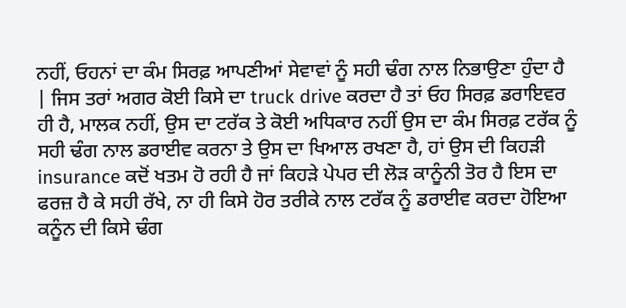ਨਹੀਂ, ਓਹਨਾਂ ਦਾ ਕੰਮ ਸਿਰਫ਼ ਆਪਣੀਆਂ ਸੇਵਾਵਾਂ ਨੂੰ ਸਹੀ ਢੰਗ ਨਾਲ ਨਿਭਾਉਣਾ ਹੁੰਦਾ ਹੈ | ਜਿਸ ਤਰਾਂ ਅਗਰ ਕੋਈ ਕਿਸੇ ਦਾ truck drive ਕਰਦਾ ਹੈ ਤਾਂ ਓਹ ਸਿਰਫ਼ ਡਰਾਇਵਰ ਹੀ ਹੈ, ਮਾਲਕ ਨਹੀਂ, ਉਸ ਦਾ ਟਰੱਕ ਤੇ ਕੋਈ ਅਧਿਕਾਰ ਨਹੀਂ ਉਸ ਦਾ ਕੰਮ ਸਿਰਫ਼ ਟਰੱਕ ਨੂੰ ਸਹੀ ਢੰਗ ਨਾਲ ਡਰਾਈਵ ਕਰਨਾ ਤੇ ਉਸ ਦਾ ਖਿਆਲ ਰਖਣਾ ਹੈ, ਹਾਂ ਉਸ ਦੀ ਕਿਹੜੀ insurance ਕਦੋਂ ਖਤਮ ਹੋ ਰਹੀ ਹੈ ਜਾਂ ਕਿਹੜੇ ਪੇਪਰ ਦੀ ਲੋੜ ਕਾਨੂੰਨੀ ਤੋਰ ਹੈ ਇਸ ਦਾ ਫਰਜ਼ ਹੈ ਕੇ ਸਹੀ ਰੱਖੇ, ਨਾ ਹੀ ਕਿਸੇ ਹੋਰ ਤਰੀਕੇ ਨਾਲ ਟਰੱਕ ਨੂੰ ਡਰਾਈਵ ਕਰਦਾ ਹੋਇਆ ਕਨੂੰਨ ਦੀ ਕਿਸੇ ਢੰਗ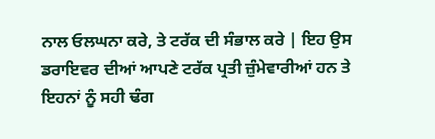ਨਾਲ ਓਲਘਨਾ ਕਰੇ, ਤੇ ਟਰੱਕ ਦੀ ਸੰਭਾਲ ਕਰੇ | ਇਹ ਉਸ ਡਰਾਇਵਰ ਦੀਆਂ ਆਪਣੇ ਟਰੱਕ ਪ੍ਰਤੀ ਜ਼ੁੰਮੇਵਾਰੀਆਂ ਹਨ ਤੇ ਇਹਨਾਂ ਨੂੰ ਸਹੀ ਢੰਗ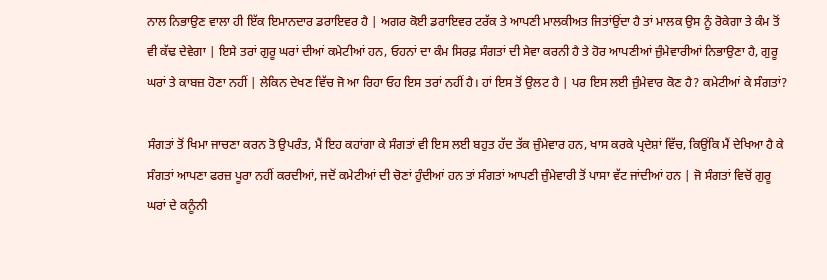ਨਾਲ ਨਿਭਾਉਣ ਵਾਲਾ ਹੀ ਇੱਕ ਇਮਾਨਦਾਰ ਡਰਾਇਵਰ ਹੈ | ਅਗਰ ਕੋਈ ਡਰਾਇਵਰ ਟਰੱਕ ਤੇ ਆਪਣੀ ਮਾਲਕੀਅਤ ਜਿਤਾਂਉਂਦਾ ਹੈ ਤਾਂ ਮਾਲਕ ਉਸ ਨੂੰ ਰੋਕੇਗਾ ਤੇ ਕੰਮ ਤੋਂ ਵੀ ਕੱਢ ਦੇਵੇਗਾ | ਇਸੇ ਤਰਾਂ ਗੁਰੂ ਘਰਾਂ ਦੀਆਂ ਕਮੇਟੀਆਂ ਹਨ, ਓਹਨਾਂ ਦਾ ਕੰਮ ਸਿਰਫ਼ ਸੰਗਤਾਂ ਦੀ ਸੇਵਾ ਕਰਨੀ ਹੈ ਤੇ ਹੋਰ ਆਪਣੀਆਂ ਜ਼ੁੰਮੇਵਾਰੀਆਂ ਨਿਭਾਉਣਾ ਹੈ, ਗੁਰੂ ਘਰਾਂ ਤੇ ਕਾਬਜ਼ ਹੋਣਾ ਨਹੀਂ | ਲੇਕਿਨ ਦੇਖਣ ਵਿੱਚ ਜੋ ਆ ਰਿਹਾ ਓਹ ਇਸ ਤਰਾਂ ਨਹੀਂ ਹੈ। ਹਾਂ ਇਸ ਤੋਂ ਉਲਟ ਹੈ | ਪਰ ਇਸ ਲਈ ਜ਼ੁੰਮੇਵਾਰ ਕੋਣ ਹੈ? ਕਮੇਟੀਆਂ ਕੇ ਸੰਗਤਾਂ?

ਸੰਗਤਾਂ ਤੋਂ ਖਿਮਾ ਜਾਚਣਾ ਕਰਨ ਤੋ ਉਪਰੰਤ, ਮੈਂ ਇਹ ਕਹਾਂਗਾ ਕੇ ਸੰਗਤਾਂ ਵੀ ਇਸ ਲਈ ਬਹੁਤ ਹੱਦ ਤੱਕ ਜ਼ੁੰਮੇਵਾਰ ਹਨ, ਖਾਸ ਕਰਕੇ ਪ੍ਰਦੇਸ਼ਾਂ ਵਿੱਚ, ਕਿਉਂਕਿ ਮੈਂ ਦੇਖਿਆ ਹੈ ਕੇ ਸੰਗਤਾਂ ਆਪਣਾ ਫਰਜ਼ ਪੂਰਾ ਨਹੀਂ ਕਰਦੀਆਂ, ਜਦੋਂ ਕਮੇਟੀਆਂ ਦੀ ਚੋਣਾਂ ਹੁੰਦੀਆਂ ਹਨ ਤਾਂ ਸੰਗਤਾਂ ਆਪਣੀ ਜ਼ੁੰਮੇਵਾਰੀ ਤੋਂ ਪਾਸਾ ਵੱਟ ਜਾਂਦੀਆਂ ਹਨ | ਜੋ ਸੰਗਤਾਂ ਵਿਚੋਂ ਗੁਰੂ ਘਰਾਂ ਦੇ ਕਨੂੰਨੀ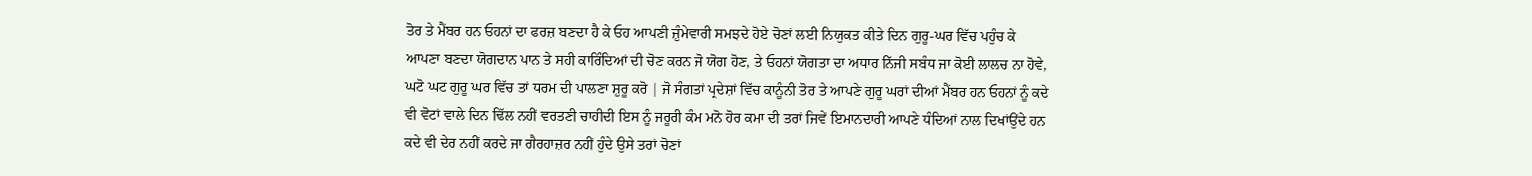ਤੋਰ ਤੇ ਮੈਂਬਰ ਹਨ ਓਹਨਾਂ ਦਾ ਫਰਜ਼ ਬਣਦਾ ਹੈ ਕੇ ਓਹ ਆਪਣੀ ਜ਼ੁੰਮੇਵਾਰੀ ਸਮਝਦੇ ਹੋਏ ਚੋਣਾਂ ਲਈ ਨਿਯੁਕਤ ਕੀਤੇ ਦਿਨ ਗੁਰੂ-ਘਰ ਵਿੱਚ ਪਹੁੰਚ ਕੇ ਆਪਣਾ ਬਣਦਾ ਯੋਗਦਾਨ ਪਾਨ ਤੇ ਸਹੀ ਕਾਰਿੰਦਿਆਂ ਦੀ ਚੋਣ ਕਰਨ ਜੋ ਯੋਗ ਹੋਣ, ਤੇ ਓਹਨਾਂ ਯੋਗਤਾ ਦਾ ਅਧਾਰ ਨਿੱਜੀ ਸਬੰਧ ਜਾ ਕੋਈ ਲਾਲਚ ਨਾ ਹੋਵੇ, ਘਟੋ ਘਟ ਗੁਰੂ ਘਰ ਵਿੱਚ ਤਾਂ ਧਰਮ ਦੀ ਪਾਲਣਾ ਸ਼ੁਰੂ ਕਰੋ | ਜੋ ਸੰਗਤਾਂ ਪ੍ਰਦੇਸ਼ਾਂ ਵਿੱਚ ਕਾਨੂੰਨੀ ਤੋਰ ਤੇ ਆਪਣੇ ਗੁਰੂ ਘਰਾਂ ਦੀਆਂ ਮੈਂਬਰ ਹਨ ਓਹਨਾਂ ਨੂੰ ਕਦੇ ਵੀ ਵੋਟਾਂ ਵਾਲੇ ਦਿਨ ਢਿੱਲ ਨਹੀਂ ਵਰਤਣੀ ਚਾਹੀਦੀ ਇਸ ਨੂੰ ਜਰੂਰੀ ਕੰਮ ਮਨੋ ਹੋਰ ਕਮਾ ਦੀ ਤਰਾਂ ਜਿਵੇਂ ਇਮਾਨਦਾਰੀ ਆਪਣੇ ਧੰਦਿਆਂ ਨਾਲ ਦਿਖਾਂਉਂਦੇ ਹਨ ਕਦੇ ਵੀ ਦੇਰ ਨਹੀਂ ਕਰਦੇ ਜਾ ਗੈਰਹਾਜ਼ਰ ਨਹੀਂ ਹੁੰਦੇ ਉਸੇ ਤਰਾਂ ਚੋਣਾਂ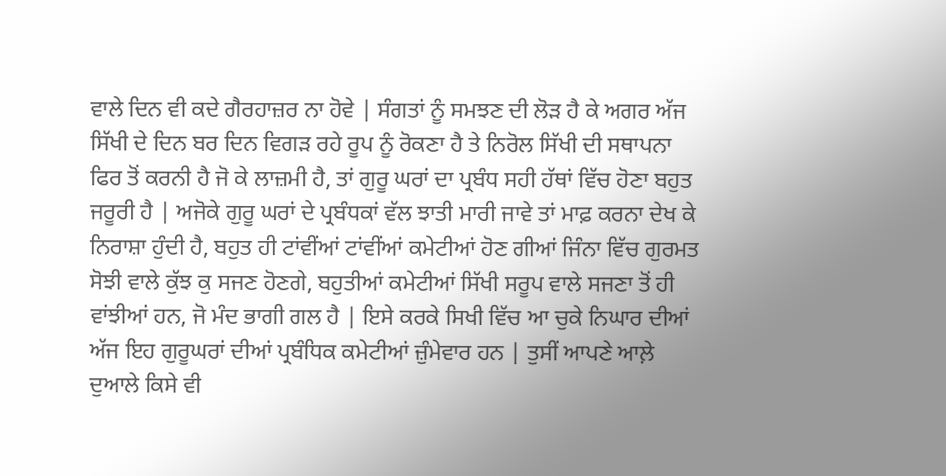ਵਾਲੇ ਦਿਨ ਵੀ ਕਦੇ ਗੈਰਹਾਜ਼ਰ ਨਾ ਹੋਵੇ | ਸੰਗਤਾਂ ਨੂੰ ਸਮਝਣ ਦੀ ਲੋੜ ਹੈ ਕੇ ਅਗਰ ਅੱਜ ਸਿੱਖੀ ਦੇ ਦਿਨ ਬਰ ਦਿਨ ਵਿਗੜ ਰਹੇ ਰੂਪ ਨੂੰ ਰੋਕਣਾ ਹੈ ਤੇ ਨਿਰੋਲ ਸਿੱਖੀ ਦੀ ਸਥਾਪਨਾ ਫਿਰ ਤੋਂ ਕਰਨੀ ਹੈ ਜੋ ਕੇ ਲਾਜ਼ਮੀ ਹੈ, ਤਾਂ ਗੁਰੂ ਘਰਾਂ ਦਾ ਪ੍ਰਬੰਧ ਸਹੀ ਹੱਥਾਂ ਵਿੱਚ ਹੋਣਾ ਬਹੁਤ ਜਰੂਰੀ ਹੈ | ਅਜੋਕੇ ਗੁਰੂ ਘਰਾਂ ਦੇ ਪ੍ਰਬੰਧਕਾਂ ਵੱਲ ਝਾਤੀ ਮਾਰੀ ਜਾਵੇ ਤਾਂ ਮਾਫ਼ ਕਰਨਾ ਦੇਖ ਕੇ ਨਿਰਾਸ਼ਾ ਹੁੰਦੀ ਹੈ, ਬਹੁਤ ਹੀ ਟਾਂਵੀਂਆਂ ਟਾਂਵੀਂਆਂ ਕਮੇਟੀਆਂ ਹੋਣ ਗੀਆਂ ਜਿੰਨਾ ਵਿੱਚ ਗੁਰਮਤ ਸੋਝੀ ਵਾਲੇ ਕੁੱਝ ਕੁ ਸਜਣ ਹੋਣਗੇ, ਬਹੁਤੀਆਂ ਕਮੇਟੀਆਂ ਸਿੱਖੀ ਸਰੂਪ ਵਾਲੇ ਸਜਣਾ ਤੋਂ ਹੀ ਵਾਂਝੀਆਂ ਹਨ, ਜੋ ਮੰਦ ਭਾਗੀ ਗਲ ਹੈ | ਇਸੇ ਕਰਕੇ ਸਿਖੀ ਵਿੱਚ ਆ ਚੁਕੇ ਨਿਘਾਰ ਦੀਆਂ ਅੱਜ ਇਹ ਗੁਰੂਘਰਾਂ ਦੀਆਂ ਪ੍ਰਬੰਧਿਕ ਕਮੇਟੀਆਂ ਜ਼ੁੰਮੇਵਾਰ ਹਨ | ਤੁਸੀਂ ਆਪਣੇ ਆਲ਼ੇ ਦੁਆਲੇ ਕਿਸੇ ਵੀ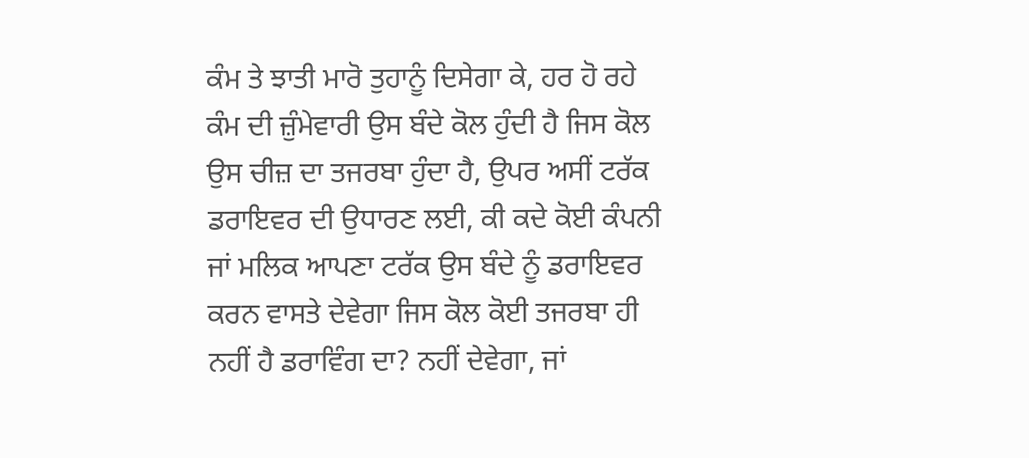ਕੰਮ ਤੇ ਝਾਤੀ ਮਾਰੋ ਤੁਹਾਨੂੰ ਦਿਸੇਗਾ ਕੇ, ਹਰ ਹੋ ਰਹੇ ਕੰਮ ਦੀ ਜ਼ੁੰਮੇਵਾਰੀ ਉਸ ਬੰਦੇ ਕੋਲ ਹੁੰਦੀ ਹੈ ਜਿਸ ਕੋਲ ਉਸ ਚੀਜ਼ ਦਾ ਤਜਰਬਾ ਹੁੰਦਾ ਹੈ, ਉਪਰ ਅਸੀਂ ਟਰੱਕ ਡਰਾਇਵਰ ਦੀ ਉਧਾਰਣ ਲਈ, ਕੀ ਕਦੇ ਕੋਈ ਕੰਪਨੀ ਜਾਂ ਮਲਿਕ ਆਪਣਾ ਟਰੱਕ ਉਸ ਬੰਦੇ ਨੂੰ ਡਰਾਇਵਰ ਕਰਨ ਵਾਸਤੇ ਦੇਵੇਗਾ ਜਿਸ ਕੋਲ ਕੋਈ ਤਜਰਬਾ ਹੀ ਨਹੀਂ ਹੈ ਡਰਾਵਿੰਗ ਦਾ? ਨਹੀਂ ਦੇਵੇਗਾ, ਜਾਂ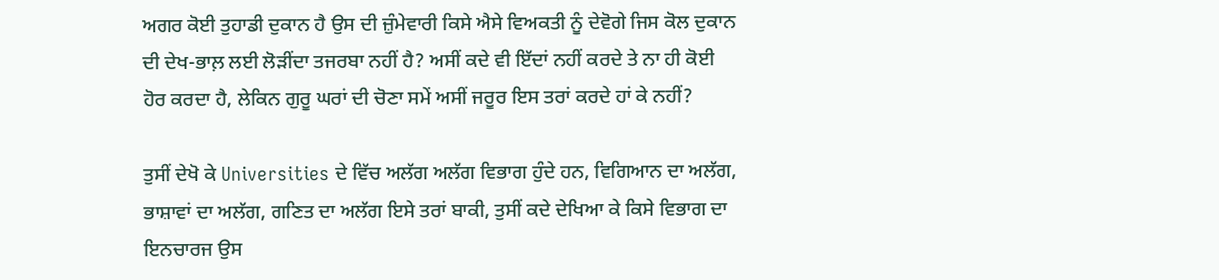ਅਗਰ ਕੋਈ ਤੁਹਾਡੀ ਦੁਕਾਨ ਹੈ ਉਸ ਦੀ ਜ਼ੁੰਮੇਵਾਰੀ ਕਿਸੇ ਐਸੇ ਵਿਅਕਤੀ ਨੂੰ ਦੇਵੋਗੇ ਜਿਸ ਕੋਲ ਦੁਕਾਨ ਦੀ ਦੇਖ-ਭਾਲ਼ ਲਈ ਲੋੜੀਂਦਾ ਤਜਰਬਾ ਨਹੀਂ ਹੈ? ਅਸੀਂ ਕਦੇ ਵੀ ਇੱਦਾਂ ਨਹੀਂ ਕਰਦੇ ਤੇ ਨਾ ਹੀ ਕੋਈ ਹੋਰ ਕਰਦਾ ਹੈ, ਲੇਕਿਨ ਗੁਰੂ ਘਰਾਂ ਦੀ ਚੋਣਾ ਸਮੇਂ ਅਸੀਂ ਜਰੂਰ ਇਸ ਤਰਾਂ ਕਰਦੇ ਹਾਂ ਕੇ ਨਹੀਂ?

ਤੁਸੀਂ ਦੇਖੋ ਕੇ Universities ਦੇ ਵਿੱਚ ਅਲੱਗ ਅਲੱਗ ਵਿਭਾਗ ਹੁੰਦੇ ਹਨ, ਵਿਗਿਆਨ ਦਾ ਅਲੱਗ, ਭਾਸ਼ਾਵਾਂ ਦਾ ਅਲੱਗ, ਗਣਿਤ ਦਾ ਅਲੱਗ ਇਸੇ ਤਰਾਂ ਬਾਕੀ, ਤੁਸੀਂ ਕਦੇ ਦੇਖਿਆ ਕੇ ਕਿਸੇ ਵਿਭਾਗ ਦਾ ਇਨਚਾਰਜ ਉਸ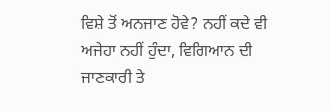ਵਿਸ਼ੇ ਤੋਂ ਅਨਜਾਣ ਹੋਵੇ? ਨਹੀਂ ਕਦੇ ਵੀ ਅਜੇਹਾ ਨਹੀਂ ਹੁੰਦਾ, ਵਿਗਿਆਨ ਦੀ ਜਾਣਕਾਰੀ ਤੇ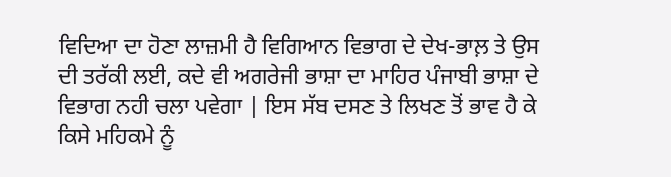ਵਿਦਿਆ ਦਾ ਹੋਣਾ ਲਾਜ਼ਮੀ ਹੈ ਵਿਗਿਆਨ ਵਿਭਾਗ ਦੇ ਦੇਖ-ਭਾਲ਼ ਤੇ ਉਸ ਦੀ ਤਰੱਕੀ ਲਈ, ਕਦੇ ਵੀ ਅਗਰੇਜੀ ਭਾਸ਼ਾ ਦਾ ਮਾਹਿਰ ਪੰਜਾਬੀ ਭਾਸ਼ਾ ਦੇ ਵਿਭਾਗ ਨਹੀ ਚਲਾ ਪਵੇਗਾ | ਇਸ ਸੱਬ ਦਸਣ ਤੇ ਲਿਖਣ ਤੋਂ ਭਾਵ ਹੈ ਕੇ ਕਿਸੇ ਮਹਿਕਮੇ ਨੂੰ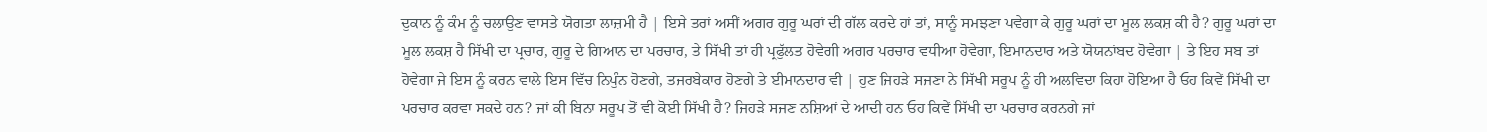ਦੁਕਾਨ ਨੂੰ ਕੰਮ ਨੂੰ ਚਲਾਉਣ ਵਾਸਤੇ ਯੋਗਤਾ ਲਾਜ਼ਮੀ ਹੈ | ਇਸੇ ਤਰਾਂ ਅਸੀਂ ਅਗਰ ਗੁਰੂ ਘਰਾਂ ਦੀ ਗੱਲ ਕਰਦੇ ਹਾਂ ਤਾਂ, ਸਾਨੂੰ ਸਮਝਣਾ ਪਵੇਗਾ ਕੇ ਗੁਰੂ ਘਰਾਂ ਦਾ ਮੂਲ ਲਕਸ਼ ਕੀ ਹੈ? ਗੁਰੂ ਘਰਾਂ ਦਾ ਮੂਲ ਲਕਸ਼ ਹੈ ਸਿੱਖੀ ਦਾ ਪ੍ਰਚਾਰ, ਗੁਰੂ ਦੇ ਗਿਆਨ ਦਾ ਪਰਚਾਰ, ਤੇ ਸਿੱਖੀ ਤਾਂ ਹੀ ਪ੍ਰਫੁੱਲਤ ਹੋਵੇਗੀ ਅਗਰ ਪਰਚਾਰ ਵਧੀਆ ਹੋਵੇਗਾ, ਇਮਾਨਦਾਰ ਅਤੇ ਯੋਯਨਾਂਬਦ ਹੋਵੇਗਾ | ਤੇ ਇਹ ਸਬ ਤਾਂ ਹੋਵੇਗਾ ਜੇ ਇਸ ਨੂੰ ਕਰਨ ਵਾਲੇ ਇਸ ਵਿੱਚ ਨਿਪੁੰਨ ਹੋਣਗੇ, ਤਜਰਬੇਕਾਰ ਹੋਣਗੇ ਤੇ ਈਮਾਨਦਾਰ ਵੀ | ਹੁਣ ਜਿਹੜੇ ਸਜਣਾ ਨੇ ਸਿੱਖੀ ਸਰੂਪ ਨੂੰ ਹੀ ਅਲਵਿਦਾ ਕਿਹਾ ਹੋਇਆ ਹੈ ਓਹ ਕਿਵੇਂ ਸਿੱਖੀ ਦਾ ਪਰਚਾਰ ਕਰਵਾ ਸਕਦੇ ਹਨ? ਜਾਂ ਕੀ ਬਿਨਾ ਸਰੂਪ ਤੋਂ ਵੀ ਕੋਈ ਸਿੱਖੀ ਹੈ? ਜਿਹੜੇ ਸਜਣ ਨਸ਼ਿਆਂ ਦੇ ਆਦੀ ਹਨ ਓਹ ਕਿਵੇਂ ਸਿੱਖੀ ਦਾ ਪਰਚਾਰ ਕਰਨਗੇ ਜਾਂ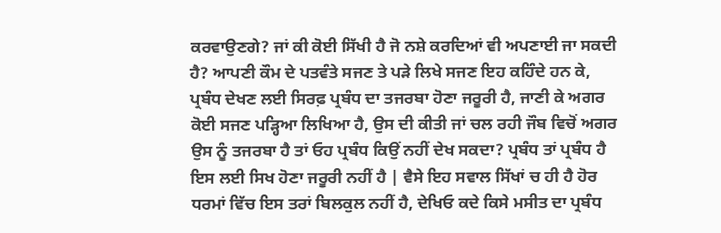ਕਰਵਾਉਣਗੇ? ਜਾਂ ਕੀ ਕੋਈ ਸਿੱਖੀ ਹੈ ਜੋ ਨਸ਼ੇ ਕਰਦਿਆਂ ਵੀ ਅਪਣਾਈ ਜਾ ਸਕਦੀ ਹੈ? ਆਪਣੀ ਕੌਮ ਦੇ ਪਤਵੰਤੇ ਸਜਣ ਤੇ ਪੜੇ ਲਿਖੇ ਸਜਣ ਇਹ ਕਹਿੰਦੇ ਹਨ ਕੇ, ਪ੍ਰਬੰਧ ਦੇਖਣ ਲਈ ਸਿਰਫ਼ ਪ੍ਰਬੰਧ ਦਾ ਤਜਰਬਾ ਹੋਣਾ ਜਰੂਰੀ ਹੈ, ਜਾਣੀ ਕੇ ਅਗਰ ਕੋਈ ਸਜਣ ਪੜ੍ਹਿਆ ਲਿਖਿਆ ਹੈ, ਉਸ ਦੀ ਕੀਤੀ ਜਾਂ ਚਲ ਰਹੀ ਜੌਬ ਵਿਚੋਂ ਅਗਰ ਉਸ ਨੂੰ ਤਜਰਬਾ ਹੈ ਤਾਂ ਓਹ ਪ੍ਰਬੰਧ ਕਿਉਂ ਨਹੀਂ ਦੇਖ ਸਕਦਾ? ਪ੍ਰਬੰਧ ਤਾਂ ਪ੍ਰਬੰਧ ਹੈ ਇਸ ਲਈ ਸਿਖ ਹੋਣਾ ਜਰੂਰੀ ਨਹੀਂ ਹੈ | ਵੈਸੇ ਇਹ ਸਵਾਲ ਸਿੱਖਾਂ ਚ ਹੀ ਹੈ ਹੋਰ ਧਰਮਾਂ ਵਿੱਚ ਇਸ ਤਰਾਂ ਬਿਲਕੁਲ ਨਹੀਂ ਹੈ, ਦੇਖਿਓ ਕਦੇ ਕਿਸੇ ਮਸੀਤ ਦਾ ਪ੍ਰਬੰਧ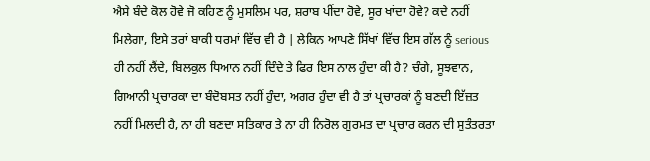ਐਸੇ ਬੰਦੇ ਕੋਲ ਹੋਵੇ ਜੋ ਕਹਿਣ ਨੂੰ ਮੁਸਲਿਮ ਪਰ, ਸ਼ਰਾਬ ਪੀਂਦਾ ਹੋਵੇ, ਸੂਰ ਖਾਂਦਾ ਹੋਵੇ? ਕਦੇ ਨਹੀਂ ਮਿਲੇਗਾ, ਇਸੇ ਤਰਾਂ ਬਾਕੀ ਧਰਮਾਂ ਵਿੱਚ ਵੀ ਹੈ | ਲੇਕਿਨ ਆਪਣੇ ਸਿੱਖਾਂ ਵਿੱਚ ਇਸ ਗੱਲ ਨੂੰ serious ਹੀ ਨਹੀਂ ਲੈਂਦੇ, ਬਿਲਕੁਲ ਧਿਆਨ ਨਹੀਂ ਦਿੰਦੇ ਤੇ ਫਿਰ ਇਸ ਨਾਲ ਹੁੰਦਾ ਕੀ ਹੈ? ਚੰਗੇ, ਸੂਝਵਾਨ, ਗਿਆਨੀ ਪ੍ਰਚਾਰਕਾ ਦਾ ਬੰਦੋਬਸਤ ਨਹੀਂ ਹੁੰਦਾ, ਅਗਰ ਹੁੰਦਾ ਵੀ ਹੈ ਤਾਂ ਪ੍ਰਚਾਰਕਾਂ ਨੂੰ ਬਣਦੀ ਇੱਜ਼ਤ ਨਹੀਂ ਮਿਲਦੀ ਹੈ, ਨਾ ਹੀ ਬਣਦਾ ਸਤਿਕਾਰ ਤੇ ਨਾ ਹੀ ਨਿਰੋਲ ਗੁਰਮਤ ਦਾ ਪ੍ਰਚਾਰ ਕਰਨ ਦੀ ਸੁਤੰਤਰਤਾ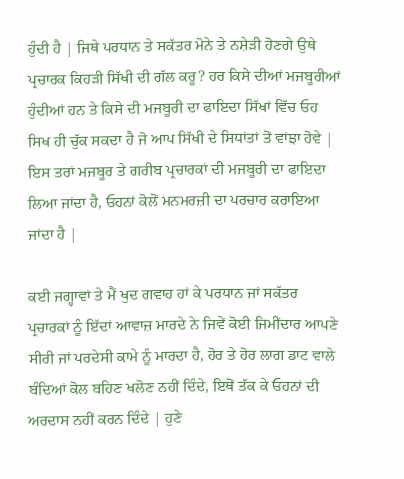ਹੁੰਦੀ ਹੈ | ਜਿਥੇ ਪਰਧਾਨ ਤੇ ਸਕੱਤਰ ਮੋਨੇ ਤੇ ਨਸ਼ੇੜੀ ਹੋਣਗੇ ਉਥੇ ਪ੍ਰਚਾਰਕ ਕਿਹੜੀ ਸਿੱਖੀ ਦੀ ਗੱਲ ਕਰੂ? ਹਰ ਕਿਸੇ ਦੀਆਂ ਮਜਬੂਰੀਆਂ ਹੁੰਦੀਆਂ ਹਨ ਤੇ ਕਿਸੇ ਦੀ ਮਜਬੂਰੀ ਦਾ ਫਾਇਦਾ ਸਿੱਖਾਂ ਵਿੱਚ ਓਹ ਸਿਖ ਹੀ ਚੁੱਕ ਸਕਦਾ ਹੈ ਜੋ ਆਪ ਸਿੱਖੀ ਦੇ ਸਿਧਾਂਤਾਂ ਤੋਂ ਵਾਂਝਾ ਹੋਵੇ | ਇਸ ਤਰਾਂ ਮਜਬੂਰ ਤੇ ਗਰੀਬ ਪ੍ਰਚਾਰਕਾਂ ਦੀ ਮਜਬੂਰੀ ਦਾ ਫਾਇਦਾ ਲਿਆ ਜਾਂਦਾ ਹੈ, ਓਹਨਾਂ ਕੋਲੋਂ ਮਨਮਰਜ਼ੀ ਦਾ ਪਰਚਾਰ ਕਰਾਇਆ ਜਾਂਦਾ ਹੈ |

ਕਈ ਜਗ੍ਹਾਵਾਂ ਤੇ ਮੈਂ ਖੁਦ ਗਵਾਹ ਹਾਂ ਕੇ ਪਰਧਾਨ ਜਾਂ ਸਕੱਤਰ ਪ੍ਰਚਾਰਕਾਂ ਨੂੰ ਇੱਦਾਂ ਆਵਾਜ਼ ਮਾਰਦੇ ਨੇ ਜਿਵੇਂ ਕੋਈ ਜਿਮੀਂਦਾਰ ਆਪਣੇ ਸੀਰੀ ਜਾਂ ਪਰਦੇਸੀ ਕਾਮੇ ਨੂੰ ਮਾਰਦਾ ਹੈ, ਹੋਰ ਤੇ ਹੋਰ ਲਾਗ ਡਾਟ ਵਾਲੇ ਬੰਦਿਆਂ ਕੋਲ ਬਹਿਣ ਖਲੋਣ ਨਹੀਂ ਦਿੰਦੇ, ਇਥੋਂ ਤੱਕ ਕੇ ਓਹਨਾਂ ਦੀ ਅਰਦਾਸ ਨਹੀਂ ਕਰਨ ਦਿੰਦੇ | ਹੁਣੇ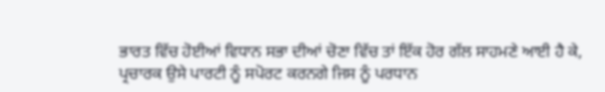ਭਾਰਤ ਵਿੱਚ ਹੋਈਆਂ ਵਿਧਾਨ ਸਭਾ ਦੀਆਂ ਚੋਣਾ ਵਿੱਚ ਤਾਂ ਇੱਕ ਹੋਰ ਗੱਲ ਸਾਹਮਣੇ ਆਈ ਹੈ ਕੇ, ਪ੍ਰਚਾਰਕ ਉਸੇ ਪਾਰਟੀ ਨੂੰ ਸਪੋਰਟ ਕਰਨਗੇ ਜਿਸ ਨੂੰ ਪਰਧਾਨ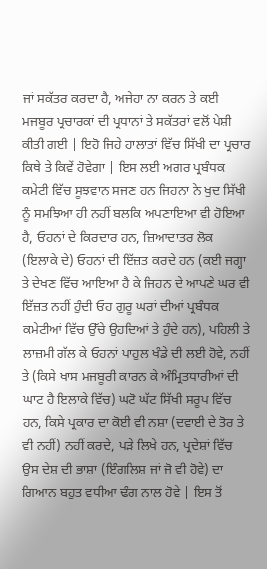ਜਾਂ ਸਕੱਤਰ ਕਰਦਾ ਹੈ, ਅਜੇਹਾ ਨਾ ਕਰਨ ਤੇ ਕਈ ਮਜਬੂਰ ਪ੍ਰਚਾਰਕਾਂ ਦੀ ਪ੍ਰਧਾਨਾਂ ਤੇ ਸਕੱਤਰਾਂ ਵਲੋਂ ਪੇਸ਼ੀ ਕੀਤੀ ਗਈ | ਇਹੋ ਜਿਹੇ ਹਾਲਾਤਾਂ ਵਿੱਚ ਸਿੱਖੀ ਦਾ ਪ੍ਰਚਾਰ ਕਿਥੇ ਤੇ ਕਿਵੇਂ ਹੋਵੇਗਾ | ਇਸ ਲਈ ਅਗਰ ਪ੍ਰਬੰਧਕ ਕਮੇਟੀ ਵਿੱਚ ਸੂਝਵਾਨ ਸਜਣ ਹਨ ਜਿਹਨਾ ਨੇ ਖੁਦ ਸਿੱਖੀ ਨੂੰ ਸਮਝਿਆ ਹੀ ਨਹੀਂ ਬਲਕਿ ਅਪਣਾਇਆ ਵੀ ਹੋਇਆ ਹੈ, ਓਹਨਾਂ ਦੇ ਕਿਰਦਾਰ ਹਨ, ਜ਼ਿਆਦਾਤਰ ਲੋਕ (ਇਲਾਕੇ ਦੇ) ਓਹਨਾਂ ਦੀ ਇੱਜ਼ਤ ਕਰਦੇ ਹਨ (ਕਈ ਜਗ੍ਹਾ ਤੇ ਦੇਖਣ ਵਿੱਚ ਆਇਆ ਹੈ ਕੇ ਜਿਹਨ ਦੇ ਆਪਣੇ ਘਰ ਵੀ ਇੱਜ਼ਤ ਨਹੀਂ ਹੁੰਦੀ ਓਹ ਗੁਰੂ ਘਰਾਂ ਦੀਆਂ ਪ੍ਰਬੰਧਕ ਕਮੇਟੀਆਂ ਵਿੱਚ ਉੱਚੇ ਉਹਦਿਆਂ ਤੇ ਹੁੰਦੇ ਹਨ), ਪਹਿਲੀ ਤੇ ਲਾਜ਼ਮੀ ਗੱਲ ਕੇ ਓਹਨਾਂ ਪਾਹੁਲ ਖੰਡੇ ਦੀ ਲਈ ਹੋਵੇ, ਨਹੀਂ ਤੇ (ਕਿਸੇ ਖਾਸ ਮਜਬੂਰੀ ਕਾਰਨ ਕੇ ਅੰਮ੍ਰਿਤਧਾਰੀਆਂ ਦੀ ਘਾਟ ਹੈ ਇਲਾਕੇ ਵਿੱਚ) ਘਟੋ ਘੱਟ ਸਿੱਖੀ ਸਰੂਪ ਵਿੱਚ ਹਨ, ਕਿਸੇ ਪ੍ਰਕਾਰ ਦਾ ਕੋਈ ਵੀ ਨਸ਼ਾ (ਦਵਾਈ ਦੇ ਤੋਰ ਤੇ ਵੀ ਨਹੀਂ) ਨਹੀਂ ਕਰਦੇ, ਪੜੇ ਲਿਖੇ ਹਨ, ਪ੍ਰਦੇਸ਼ਾਂ ਵਿੱਚ ਉਸ ਦੇਸ਼ ਦੀ ਭਾਸ਼ਾ (ਇੰਗਲਿਸ਼ ਜਾਂ ਜੋ ਵੀ ਹੋਵੇ) ਦਾ ਗਿਆਨ ਬਹੁਤ ਵਧੀਆ ਢੰਗ ਨਾਲ ਹੋਵੇ | ਇਸ ਤੋਂ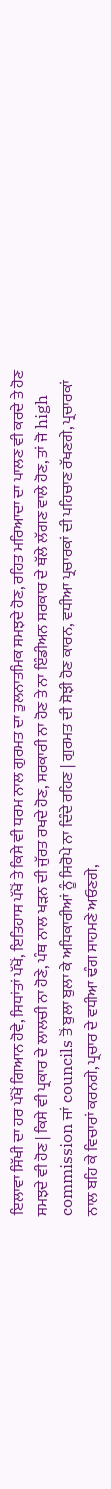ਇਲਾਵਾ ਸਿੱਖੀ ਦਾ ਹਰ ਪੱਖੋਂ ਗਿਆਨ ਹੋਵੇ, ਸਿਧਾਂਤਾਂ ਪੱਖੋਂ, ਇਤਿਹਾਸ ਪੱਖੋਂ ਤੇ ਕਿਸੇ ਵੀ ਧਰਮ ਨਾਲ ਗੁਰਮਤ ਦਾ ਤੁਲਨਾਤਮਿਕ ਸਮਝਦੇ ਹੋਣ, ਰਹਿਤ ਮਰਿਆਦਾ ਦਾ ਪਾਲਣ ਵੀ ਕਰਦੇ ਤੇ ਹੋਣ ਸਮਝਦੇ ਵੀ ਹੋਣ | ਕਿਸੇ ਵੀ ਪ੍ਰਕਾਰ ਦੇ ਲਾਲਚੀ ਨਾ ਹੋਣੇ, ਪੰਥ ਨਾਲ ਖੜਨ ਦੀ ਜੁੱਰਤ ਰਖਦੇ ਹੋਣ, ਸਰਕਾਰੀ ਨਾ ਹੋਣ ਤੇ ਨਾ ਇੰਡੀਅਨ ਸਰਕਾਰ ਦੇ ਥੱਲੇ ਲੱਗਣ ਵਾਲੇ ਹੋਣ, ਤਾਂ ਜੋ high commission ਜਾਂ councils ਤੋਂ ਬੁਲਾ ਬੁਲਾ ਕੇ ਅਧਿਕਾਰੀਆਂ ਨੂੰ ਸਿਰੋਪੇ ਨਾ ਦਿੰਦੇ ਰਹਿਣ | ਗੁਰਮਤ ਦੀ ਸੋਝੀ ਹੋਣ ਕਾਰਨ, ਵਧੀਆ ਪ੍ਰਚਾਰਕਾਂ ਦੀ ਪਹਿਚਾਣ ਰੱਖਣਗੇ, ਪ੍ਰਚਾਰਕਾਂ ਨਾਲ ਬਹਿ ਕੇ ਵਿਚਾਰਾਂ ਕਰਨਗੇ, ਪ੍ਰਚਾਰ ਦੇ ਵਧੀਆ ਢੰਗ ਸਾਹਮਣੇ ਅਓਣਗੇ,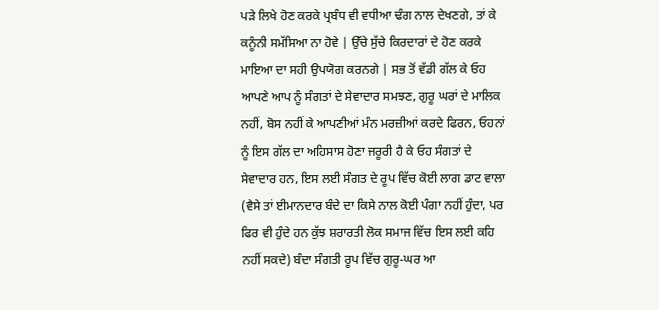ਪੜੇ ਲਿਖੇ ਹੋਣ ਕਰਕੇ ਪ੍ਰਬੰਧ ਵੀ ਵਧੀਆ ਢੰਗ ਨਾਲ ਦੇਖਣਗੇ, ਤਾਂ ਕੇ ਕਨੂੰਨੀ ਸਮੱਸਿਆ ਨਾ ਹੋਵੇ | ਉੱਚੇ ਸੁੱਚੇ ਕਿਰਦਾਰਾਂ ਦੇ ਹੋਣ ਕਰਕੇ ਮਾਇਆ ਦਾ ਸਹੀ ਉਪਯੋਗ ਕਰਨਗੇ | ਸਭ ਤੋਂ ਵੱਡੀ ਗੱਲ ਕੇ ਓਹ ਆਪਣੇ ਆਪ ਨੂੰ ਸੰਗਤਾਂ ਦੇ ਸੇਵਾਦਾਰ ਸਮਝਣ, ਗੁਰੂ ਘਰਾਂ ਦੇ ਮਾਲਿਕ ਨਹੀਂ, ਬੋਸ ਨਹੀਂ ਕੇ ਆਪਣੀਆਂ ਮੰਨ ਮਰਜ਼ੀਆਂ ਕਰਦੇ ਫਿਰਨ, ਓਹਨਾਂ ਨੂੰ ਇਸ ਗੱਲ ਦਾ ਅਹਿਸਾਸ ਹੋਣਾ ਜਰੂਰੀ ਹੈ ਕੇ ਓਹ ਸੰਗਤਾਂ ਦੇ ਸੇਵਾਦਾਰ ਹਨ, ਇਸ ਲਈ ਸੰਗਤ ਦੇ ਰੂਪ ਵਿੱਚ ਕੋਈ ਲਾਗ ਡਾਟ ਵਾਲਾ (ਵੈਸੇ ਤਾਂ ਈਮਾਨਦਾਰ ਬੰਦੇ ਦਾ ਕਿਸੇ ਨਾਲ ਕੋਈ ਪੰਗਾ ਨਹੀਂ ਹੁੰਦਾ, ਪਰ ਫਿਰ ਵੀ ਹੁੰਦੇ ਹਨ ਕੁੱਝ ਸ਼ਰਾਰਤੀ ਲੋਕ ਸਮਾਜ ਵਿੱਚ ਇਸ ਲਈ ਕਹਿ ਨਹੀਂ ਸਕਦੇ) ਬੰਦਾ ਸੰਗਤੀ ਰੂਪ ਵਿੱਚ ਗੁਰੂ-ਘਰ ਆ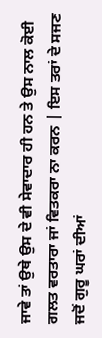ਜਾਵੇ ਤਾਂ ਉਥੇ ਉਸ ਦੇ ਵੀ ਸੇਵਾਦਾਰ ਹੀ ਹਨ ਤੇ ਉਸ ਨਾਲ ਕੋਈ ਗਲਤ ਵਰਤਾਰਾ ਜਾਂ ਵਿਤਕਰਾ ਨਾ ਕਰਨ | ਇਸ ਤਰਾਂ ਦੇ ਸਜਣ ਜਦੋਂ ਗੁਰੂ ਘਰਾਂ ਦੀਆਂ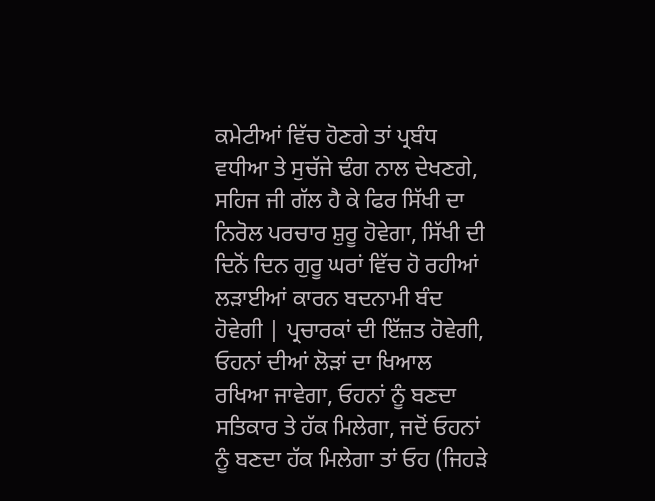ਕਮੇਟੀਆਂ ਵਿੱਚ ਹੋਣਗੇ ਤਾਂ ਪ੍ਰਬੰਧ ਵਧੀਆ ਤੇ ਸੁਚੱਜੇ ਢੰਗ ਨਾਲ ਦੇਖਣਗੇ, ਸਹਿਜ ਜੀ ਗੱਲ ਹੈ ਕੇ ਫਿਰ ਸਿੱਖੀ ਦਾ ਨਿਰੋਲ ਪਰਚਾਰ ਸ਼ੁਰੂ ਹੋਵੇਗਾ, ਸਿੱਖੀ ਦੀ ਦਿਨੋਂ ਦਿਨ ਗੁਰੂ ਘਰਾਂ ਵਿੱਚ ਹੋ ਰਹੀਆਂ ਲੜਾਈਆਂ ਕਾਰਨ ਬਦਨਾਮੀ ਬੰਦ ਹੋਵੇਗੀ | ਪ੍ਰਚਾਰਕਾਂ ਦੀ ਇੱਜ਼ਤ ਹੋਵੇਗੀ, ਓਹਨਾਂ ਦੀਆਂ ਲੋੜਾਂ ਦਾ ਖਿਆਲ ਰਖਿਆ ਜਾਵੇਗਾ, ਓਹਨਾਂ ਨੂੰ ਬਣਦਾ ਸਤਿਕਾਰ ਤੇ ਹੱਕ ਮਿਲੇਗਾ, ਜਦੋਂ ਓਹਨਾਂ ਨੂੰ ਬਣਦਾ ਹੱਕ ਮਿਲੇਗਾ ਤਾਂ ਓਹ (ਜਿਹੜੇ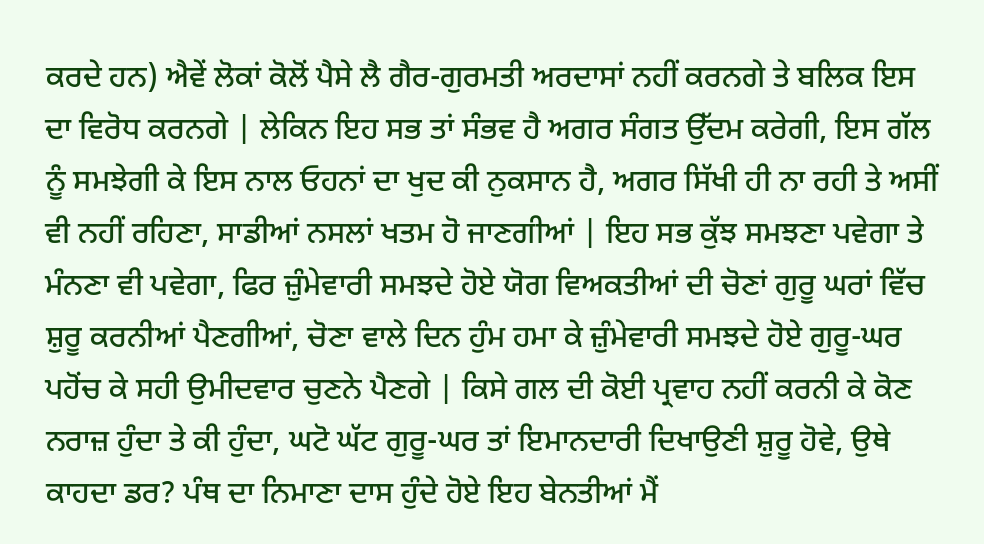ਕਰਦੇ ਹਨ) ਐਵੇਂ ਲੋਕਾਂ ਕੋਲੋਂ ਪੈਸੇ ਲੈ ਗੈਰ-ਗੁਰਮਤੀ ਅਰਦਾਸਾਂ ਨਹੀਂ ਕਰਨਗੇ ਤੇ ਬਲਿਕ ਇਸ ਦਾ ਵਿਰੋਧ ਕਰਨਗੇ | ਲੇਕਿਨ ਇਹ ਸਭ ਤਾਂ ਸੰਭਵ ਹੈ ਅਗਰ ਸੰਗਤ ਉੱਦਮ ਕਰੇਗੀ, ਇਸ ਗੱਲ ਨੂੰ ਸਮਝੇਗੀ ਕੇ ਇਸ ਨਾਲ ਓਹਨਾਂ ਦਾ ਖੁਦ ਕੀ ਨੁਕਸਾਨ ਹੈ, ਅਗਰ ਸਿੱਖੀ ਹੀ ਨਾ ਰਹੀ ਤੇ ਅਸੀਂ ਵੀ ਨਹੀਂ ਰਹਿਣਾ, ਸਾਡੀਆਂ ਨਸਲਾਂ ਖਤਮ ਹੋ ਜਾਣਗੀਆਂ | ਇਹ ਸਭ ਕੁੱਝ ਸਮਝਣਾ ਪਵੇਗਾ ਤੇ ਮੰਨਣਾ ਵੀ ਪਵੇਗਾ, ਫਿਰ ਜ਼ੁੰਮੇਵਾਰੀ ਸਮਝਦੇ ਹੋਏ ਯੋਗ ਵਿਅਕਤੀਆਂ ਦੀ ਚੋਣਾਂ ਗੁਰੂ ਘਰਾਂ ਵਿੱਚ ਸ਼ੁਰੂ ਕਰਨੀਆਂ ਪੈਣਗੀਆਂ, ਚੋਣਾ ਵਾਲੇ ਦਿਨ ਹੁੰਮ ਹਮਾ ਕੇ ਜ਼ੁੰਮੇਵਾਰੀ ਸਮਝਦੇ ਹੋਏ ਗੁਰੂ-ਘਰ ਪਹੋਂਚ ਕੇ ਸਹੀ ਉਮੀਦਵਾਰ ਚੁਣਨੇ ਪੈਣਗੇ | ਕਿਸੇ ਗਲ ਦੀ ਕੋਈ ਪ੍ਰਵਾਹ ਨਹੀਂ ਕਰਨੀ ਕੇ ਕੋਣ ਨਰਾਜ਼ ਹੁੰਦਾ ਤੇ ਕੀ ਹੁੰਦਾ, ਘਟੋ ਘੱਟ ਗੁਰੂ-ਘਰ ਤਾਂ ਇਮਾਨਦਾਰੀ ਦਿਖਾਉਣੀ ਸ਼ੁਰੂ ਹੋਵੇ, ਉਥੇ ਕਾਹਦਾ ਡਰ? ਪੰਥ ਦਾ ਨਿਮਾਣਾ ਦਾਸ ਹੁੰਦੇ ਹੋਏ ਇਹ ਬੇਨਤੀਆਂ ਮੈਂ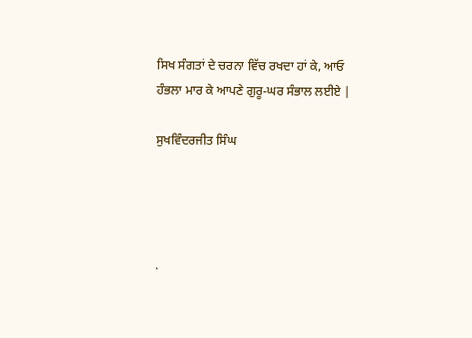ਸਿਖ ਸੰਗਤਾਂ ਦੇ ਚਰਨਾ ਵਿੱਚ ਰਖਦਾ ਹਾਂ ਕੇ, ਆਓ ਹੰਭਲਾ ਮਾਰ ਕੇ ਆਪਣੇ ਗੁਰੂ-ਘਰ ਸੰਭਾਲ ਲਈਏ |

ਸੁਖਵਿੰਦਰਜੀਤ ਸਿੰਘ




.